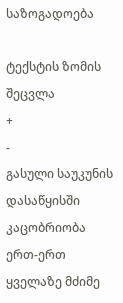საზოგადოება

ტექსტის ზომის შეცვლა
+
-
გასული საუკუნის დასაწყისში კაცობრიობა ერთ-ერთ ყველაზე მძიმე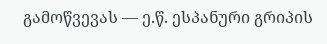გამოწვევას — ე.წ. ესპანური გრიპის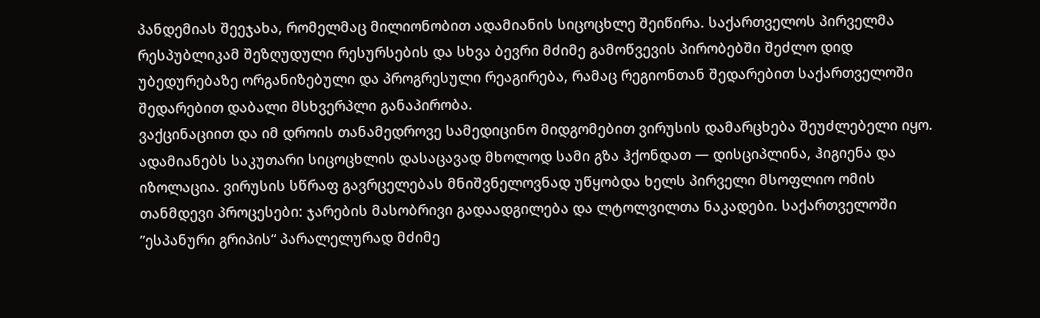პანდემიას შეეჯახა, რომელმაც მილიონობით ადამიანის სიცოცხლე შეიწირა. საქართველოს პირველმა რესპუბლიკამ შეზღუდული რესურსების და სხვა ბევრი მძიმე გამოწვევის პირობებში შეძლო დიდ უბედურებაზე ორგანიზებული და პროგრესული რეაგირება, რამაც რეგიონთან შედარებით საქართველოში შედარებით დაბალი მსხვერპლი განაპირობა.
ვაქცინაციით და იმ დროის თანამედროვე სამედიცინო მიდგომებით ვირუსის დამარცხება შეუძლებელი იყო. ადამიანებს საკუთარი სიცოცხლის დასაცავად მხოლოდ სამი გზა ჰქონდათ — დისციპლინა, ჰიგიენა და იზოლაცია. ვირუსის სწრაფ გავრცელებას მნიშვნელოვნად უწყობდა ხელს პირველი მსოფლიო ომის თანმდევი პროცესები: ჯარების მასობრივი გადაადგილება და ლტოლვილთა ნაკადები. საქართველოში ”ესპანური გრიპის“ პარალელურად მძიმე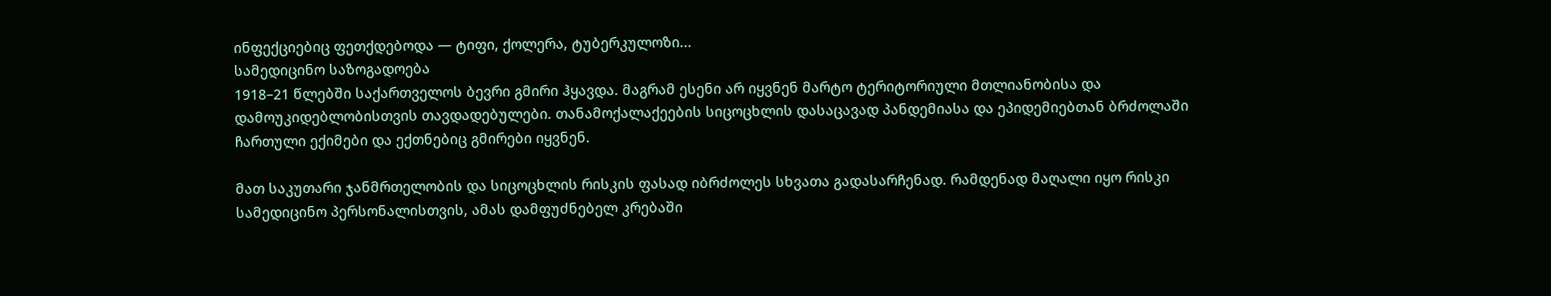ინფექციებიც ფეთქდებოდა — ტიფი, ქოლერა, ტუბერკულოზი...
სამედიცინო საზოგადოება
1918–21 წლებში საქართველოს ბევრი გმირი ჰყავდა. მაგრამ ესენი არ იყვნენ მარტო ტერიტორიული მთლიანობისა და დამოუკიდებლობისთვის თავდადებულები. თანამოქალაქეების სიცოცხლის დასაცავად პანდემიასა და ეპიდემიებთან ბრძოლაში ჩართული ექიმები და ექთნებიც გმირები იყვნენ.

მათ საკუთარი ჯანმრთელობის და სიცოცხლის რისკის ფასად იბრძოლეს სხვათა გადასარჩენად. რამდენად მაღალი იყო რისკი სამედიცინო პერსონალისთვის, ამას დამფუძნებელ კრებაში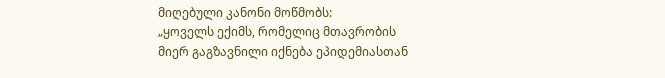მიღებული კანონი მოწმობს:
„ყოველს ექიმს, რომელიც მთავრობის მიერ გაგზავნილი იქნება ეპიდემიასთან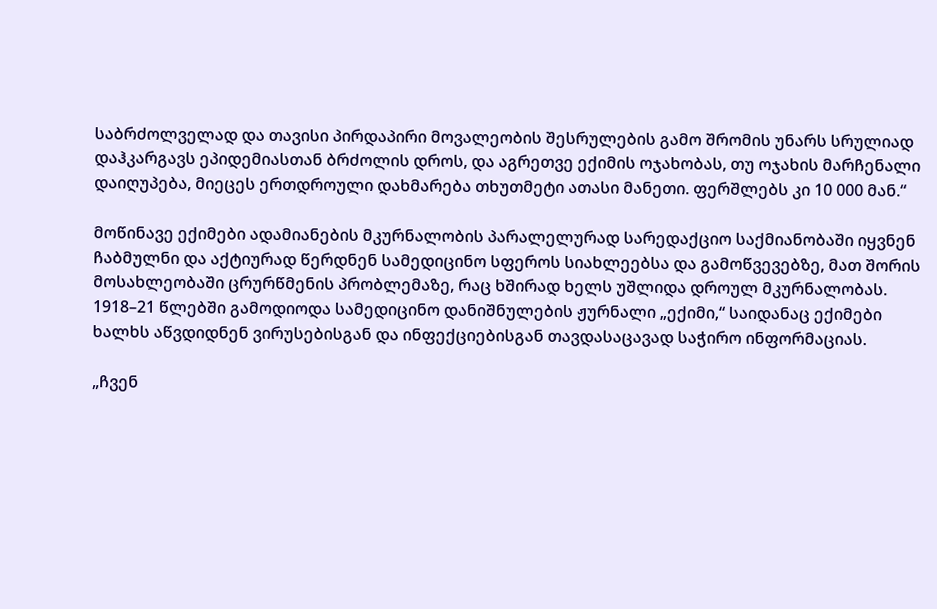საბრძოლველად და თავისი პირდაპირი მოვალეობის შესრულების გამო შრომის უნარს სრულიად დაჰკარგავს ეპიდემიასთან ბრძოლის დროს, და აგრეთვე ექიმის ოჯახობას, თუ ოჯახის მარჩენალი დაიღუპება, მიეცეს ერთდროული დახმარება თხუთმეტი ათასი მანეთი. ფერშლებს კი 10 000 მან.“

მოწინავე ექიმები ადამიანების მკურნალობის პარალელურად სარედაქციო საქმიანობაში იყვნენ ჩაბმულნი და აქტიურად წერდნენ სამედიცინო სფეროს სიახლეებსა და გამოწვევებზე, მათ შორის მოსახლეობაში ცრურწმენის პრობლემაზე, რაც ხშირად ხელს უშლიდა დროულ მკურნალობას. 1918–21 წლებში გამოდიოდა სამედიცინო დანიშნულების ჟურნალი „ექიმი,“ საიდანაც ექიმები ხალხს აწვდიდნენ ვირუსებისგან და ინფექციებისგან თავდასაცავად საჭირო ინფორმაციას.

„ჩვენ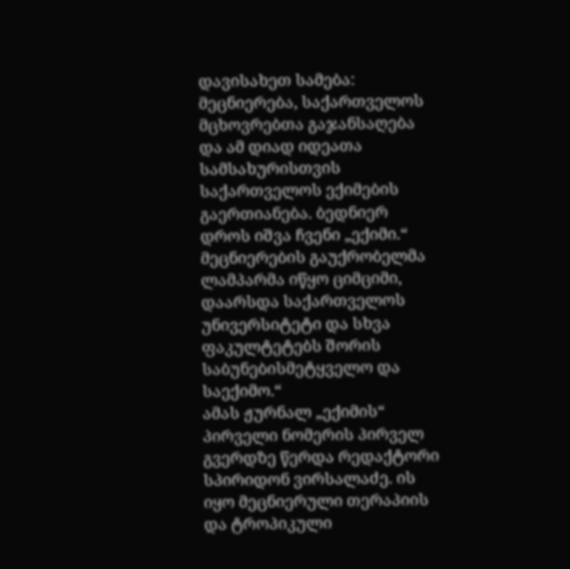დავისახეთ სამება: მეცნიერება, საქართველოს მცხოვრებთა გაჯანსაღება და ამ დიად იდეათა სამსახურისთვის საქართველოს ექიმების გაერთიანება. ბედნიერ დროს იშვა ჩვენი „ექიმი.“ მეცნიერების გაუქრობელმა ლამპარმა იწყო ციმციმი, დაარსდა საქართველოს უნივერსიტეტი და სხვა ფაკულტეტებს შორის საბუნებისმეტყველო და საექიმო.“
ამას ჟურნალ „ექიმის“ პირველი ნომერის პირველ გვერდზე წერდა რედაქტორი სპირიდონ ვირსალაძე. ის იყო მეცნიერული თერაპიის და ტროპიკული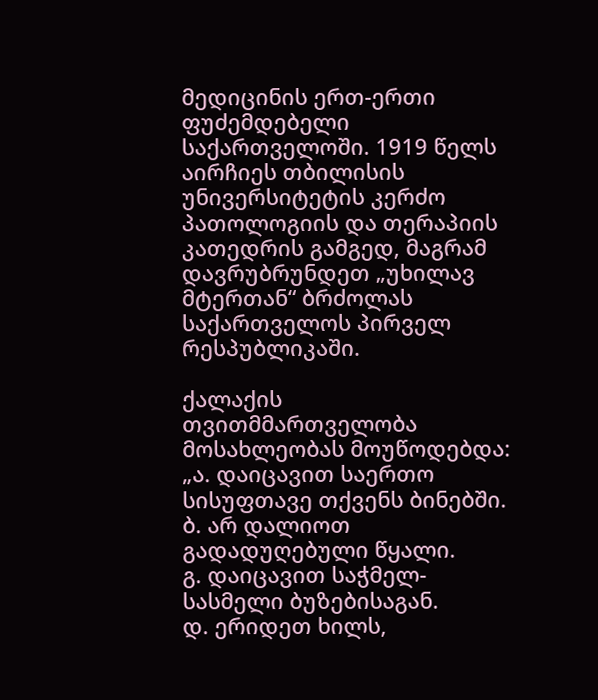მედიცინის ერთ-ერთი ფუძემდებელი საქართველოში. 1919 წელს აირჩიეს თბილისის უნივერსიტეტის კერძო პათოლოგიის და თერაპიის კათედრის გამგედ, მაგრამ დავრუბრუნდეთ „უხილავ მტერთან“ ბრძოლას საქართველოს პირველ რესპუბლიკაში.

ქალაქის თვითმმართველობა მოსახლეობას მოუწოდებდა:
„ა. დაიცავით საერთო სისუფთავე თქვენს ბინებში.
ბ. არ დალიოთ გადადუღებული წყალი.
გ. დაიცავით საჭმელ-სასმელი ბუზებისაგან.
დ. ერიდეთ ხილს,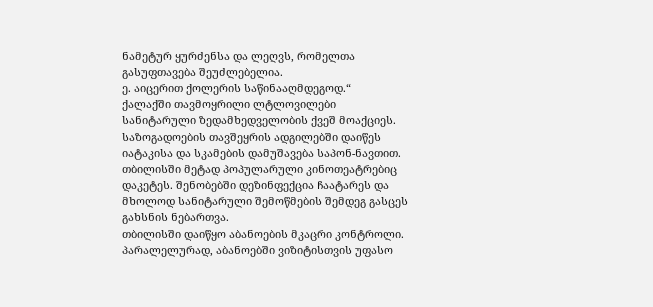ნამეტურ ყურძენსა და ლეღვს, რომელთა გასუფთავება შეუძლებელია.
ე. აიცერით ქოლერის საწინააღმდეგოდ.“
ქალაქში თავმოყრილი ლტლოვილები სანიტარული ზედამხედველობის ქვეშ მოაქციეს. საზოგადოების თავშეყრის ადგილებში დაიწეს იატაკისა და სკამების დამუშავება საპონ-ნავთით. თბილისში მეტად პოპულარული კინოთეატრებიც დაკეტეს. შენობებში დეზინფექცია ჩაატარეს და მხოლოდ სანიტარული შემოწმების შემდეგ გასცეს გახსნის ნებართვა.
თბილისში დაიწყო აბანოების მკაცრი კონტროლი. პარალელურად, აბანოებში ვიზიტისთვის უფასო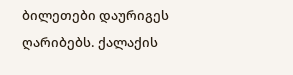ბილეთები დაურიგეს ღარიბებს. ქალაქის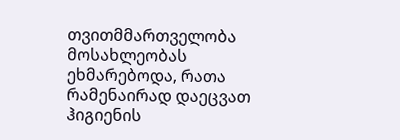თვითმმართველობა მოსახლეობას ეხმარებოდა, რათა რამენაირად დაეცვათ ჰიგიენის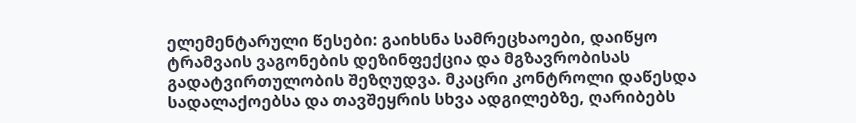ელემენტარული წესები: გაიხსნა სამრეცხაოები, დაიწყო ტრამვაის ვაგონების დეზინფექცია და მგზავრობისას გადატვირთულობის შეზღუდვა. მკაცრი კონტროლი დაწესდა სადალაქოებსა და თავშეყრის სხვა ადგილებზე, ღარიბებს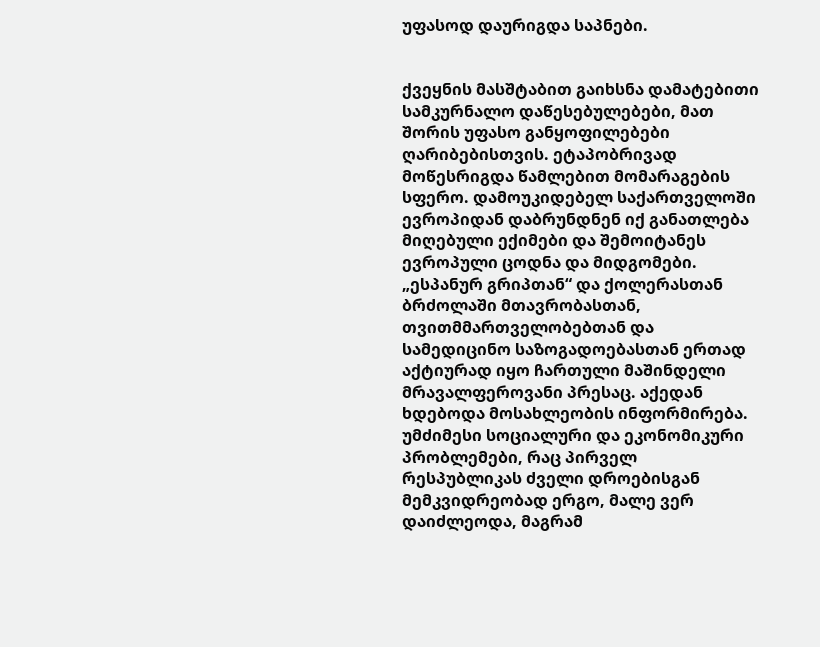უფასოდ დაურიგდა საპნები.


ქვეყნის მასშტაბით გაიხსნა დამატებითი სამკურნალო დაწესებულებები, მათ შორის უფასო განყოფილებები ღარიბებისთვის. ეტაპობრივად მოწესრიგდა წამლებით მომარაგების სფერო. დამოუკიდებელ საქართველოში ევროპიდან დაბრუნდნენ იქ განათლება მიღებული ექიმები და შემოიტანეს ევროპული ცოდნა და მიდგომები.
„ესპანურ გრიპთან“ და ქოლერასთან ბრძოლაში მთავრობასთან, თვითმმართველობებთან და სამედიცინო საზოგადოებასთან ერთად აქტიურად იყო ჩართული მაშინდელი მრავალფეროვანი პრესაც. აქედან ხდებოდა მოსახლეობის ინფორმირება.
უმძიმესი სოციალური და ეკონომიკური პრობლემები, რაც პირველ რესპუბლიკას ძველი დროებისგან მემკვიდრეობად ერგო, მალე ვერ დაიძლეოდა, მაგრამ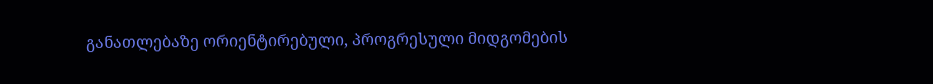განათლებაზე ორიენტირებული, პროგრესული მიდგომების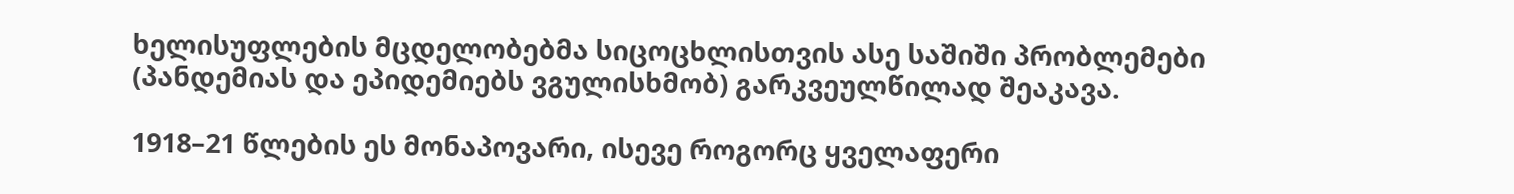ხელისუფლების მცდელობებმა სიცოცხლისთვის ასე საშიში პრობლემები (პანდემიას და ეპიდემიებს ვგულისხმობ) გარკვეულწილად შეაკავა.

1918–21 წლების ეს მონაპოვარი, ისევე როგორც ყველაფერი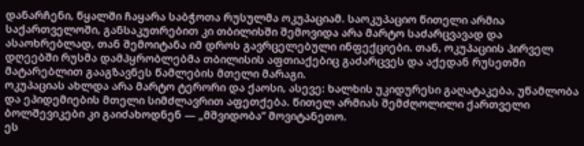დანარჩენი, წყალში ჩაყარა საბჭოთა რუსულმა ოკუპაციამ. საოკუპაციო წითელი არმია საქართველოში, განსაკუთრებით კი თბილისში შემოვიდა არა მარტო საძარცვავად და ასაოხრებლად, თან შემოიტანა იმ დროს გავრცელებული ინფექციები. თან, ოკუპაციის პირველ დღეებში რუსმა დამპყრობლებმა თბილისის აფთიაქებიც გაძარცვეს და აქედან რუსეთში მატარებლით გააგზავნეს წამლების მთელი მარაგი.
ოკუპაციას ახლდა არა მარტო ტერორი და ქაოსი, ასევე: ხალხის უკიდურესი გაღატაკება, უწამლობა და ეპიდემიების მთელი სიმძლავრით აფეთქება. წითელ არმიას შემძღოლილი ქართველი ბოლშევიკები კი გაიძახოდნენ — „მშვიდობა“ მოვიტანეთო.
ეს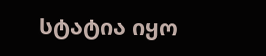სტატია იყო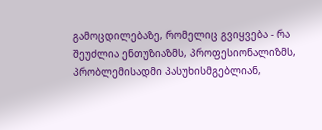გამოცდილებაზე, რომელიც გვიყვება - რა შეუძლია ენთუზიაზმს, პროფესიონალიზმს, პრობლემისადმი პასუხისმგებლიან,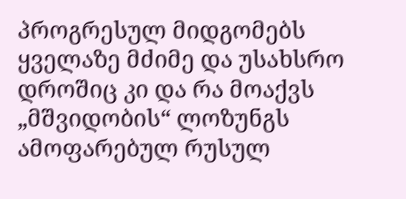პროგრესულ მიდგომებს ყველაზე მძიმე და უსახსრო დროშიც კი და რა მოაქვს „მშვიდობის“ ლოზუნგს ამოფარებულ რუსულ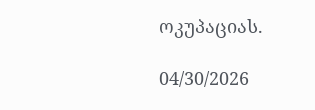ოკუპაციას.

04/30/2026